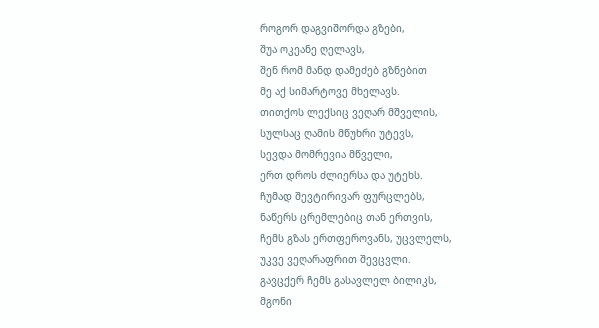როგორ დაგვიშორდა გზები,
შუა ოკეანე ღელავს,
შენ რომ მანდ დამეძებ გზნებით
მე აქ სიმარტოვე მხელავს.
თითქოს ლექსიც ვეღარ მშველის,
სულსაც ღამის მწუხრი უტევს,
სევდა მომრევია მწველი,
ერთ დროს ძლიერსა და უტეხს.
ჩუმად შევტირივარ ფურცლებს,
ნაწერს ცრემლებიც თან ერთვის,
ჩემს გზას ერთფეროვანს, უცვლელს,
უკვე ვეღარაფრით შევცვლი.
გავცქერ ჩემს გასავლელ ბილიკს,
მგონი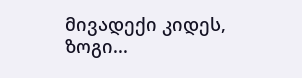მივადექი კიდეს,
ზოგი...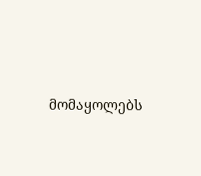მომაყოლებს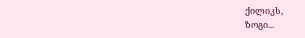ქილიკს,
ზოგი...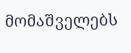მომაშველებს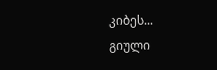კიბეს...
გიული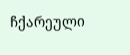ჩქარეული